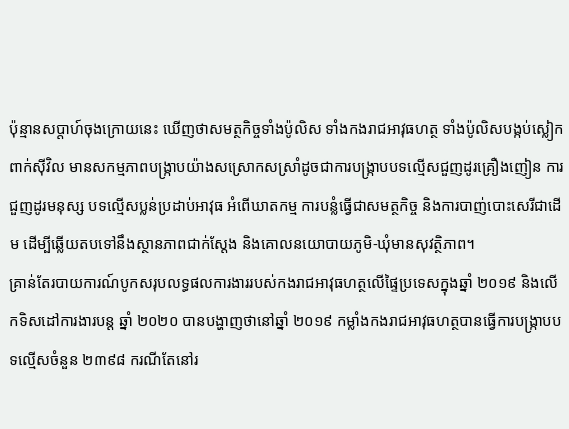ប៉ុន្មានសប្តាហ៍ចុងក្រោយនេះ ឃើញថាសមត្ថកិច្ចទាំងប៉ូលិស ទាំងកងរាជអាវុធហត្ថ ទាំងប៉ូលិសបង្កប់ស្លៀកពាក់ស៊ីវិល មានសកម្មភាពបង្ក្រាបយ៉ាងសស្រោកសស្រាំដូចជាការបង្ក្រាបបទល្មើសជួញដូរគ្រឿងញៀន ការជួញដូរមនុស្ស បទល្មើសប្លន់ប្រដាប់អាវុធ អំពើឃាតកម្ម ការបន្លំធ្វើជាសមត្ថកិច្ច និងការបាញ់បោះសេរីជាដើម ដើម្បីឆ្លើយតបទៅនឹងស្ថានភាពជាក់ស្តែង និងគោលនយោបាយភូមិ-ឃុំមានសុវត្ថិភាព។
គ្រាន់តែរបាយការណ៍បូកសរុបលទ្ធផលការងាររបស់កងរាជអាវុធហត្ថលើផ្ទៃប្រទេសក្នុងឆ្នាំ ២០១៩ និងលើកទិសដៅការងារបន្ដ ឆ្នាំ ២០២០ បានបង្ហាញថានៅឆ្នាំ ២០១៩ កម្លាំងកងរាជអាវុធហត្ថបានធ្វើការបង្ក្រាបបទល្មើសចំនួន ២៣៩៨ ករណីតែនៅរ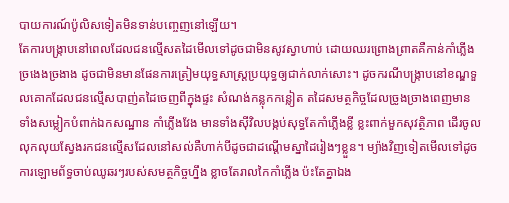បាយការណ៍ប៉ូលិសទៀតមិនទាន់បញ្ចេញនៅឡើយ។
តែការបង្ក្រាបនៅពេលដែលជនល្មើសតដៃមើលទៅដូចជាមិនសូវស្វាហាប់ ដោយឈរព្រោងព្រាតគឺកាន់កាំភ្លើងច្រងេងច្រងាង ដូចជាមិនមានផែនការត្រៀមយុទ្ធសាស្ត្រប្រយុទ្ធឲ្យជាក់លាក់សោះ។ ដូចករណីបង្ក្រាបនៅខណ្ឌទួលគោកដែលជនល្មើសបាញ់តដៃចេញពីក្នុងផ្ទះ សំណង់កន្លុកកន្លៀត តដៃសមត្ថកិច្ចដែលច្រូងច្រាងពេញមានទាំងសម្លៀកបំពាក់ឯកសណ្ឋាន កាំភ្លើងវែង មានទាំងស៊ីវិលបង្កប់សុទ្ធតែកាំភ្លើងខ្លី ខ្លះពាក់មួកសុវត្ថិភាព ដើរចូលលុកលុយស្វែងរកជនល្មើសដែលនៅសល់គឺហាក់បីដូចជាដណ្តើមស្នាដៃរៀងៗខ្លួន។ ម្យ៉ាងវិញទៀតមើលទៅដូចការឡោមព័ទ្ធចាប់ឈូឆរៗរបស់សមត្ថកិច្ចហ្នឹង ខ្លាចតែរាលកៃកាំភ្លើង ប៉ះតែគ្នាឯង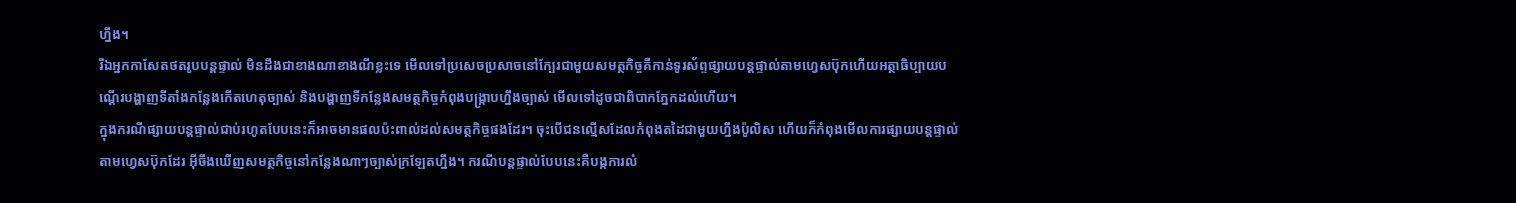ហ្នឹង។
រីឯអ្នកកាសែតថតរូបបន្តផ្ទាល់ មិនដឹងជាខាងណាខាងណីខ្លះទេ មើលទៅប្រសេចប្រសាចនៅក្បែរជាមួយសមត្ថកិច្ចគឺកាន់ទូរស័ព្ទផ្សាយបន្តផ្ទាល់តាមហ្វេសប៊ុកហើយអត្ថាធិប្បាយបណ្តើរបង្ហាញទីតាំងកន្លែងកើតហេតុច្បាស់ និងបង្ហាញទីកន្លែងសមត្ថកិច្ចកំពុងបង្ក្រាបហ្នឹងច្បាស់ មើលទៅដូចជាពិបាកភ្នែកដល់ហើយ។
ក្នុងករណីផ្សាយបន្តផ្ទាល់ជាប់រហូតបែបនេះក៏អាចមានផលប៉ះពាល់ដល់សមត្ថកិច្ចផងដែរ។ ចុះបើជនល្មើសដែលកំពុងតដៃជាមួយហ្នឹងប៉ូលិស ហើយក៏កំពុងមើលការផ្សាយបន្តផ្ទាល់តាមហ្វេសប៊ុកដែរ អ៊ីចឹងឃើញសមត្ថកិច្ចនៅកន្លែងណាៗច្បាស់ក្រឡែតហ្នឹង។ ករណីបន្តផ្ទាល់បែបនេះគឺបង្កការលំ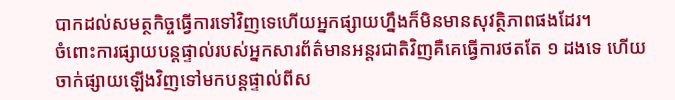បាកដល់សមត្ថកិច្ចធ្វើការទៅវិញទេហើយអ្នកផ្សាយហ្នឹងក៏មិនមានសុវត្ថិភាពផងដែរ។
ចំពោះការផ្សាយបន្តផ្ទាល់របស់អ្នកសារព័ត៌មានអន្តរជាតិវិញគឺគេធ្វើការថតតែ ១ ដងទេ ហើយចាក់ផ្សាយឡើងវិញទៅមកបន្តផ្ទាល់ពីស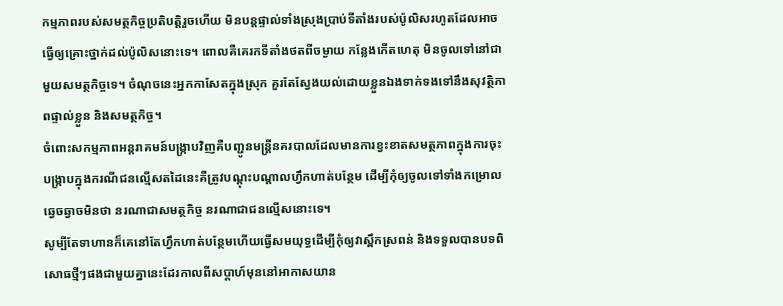កម្មភាពរបស់សមត្ថកិច្ចប្រតិបត្តិរួចហើយ មិនបន្តផ្ទាល់ទាំងស្រុងប្រាប់ទីតាំងរបស់ប៉ូលិសរហូតដែលអាចធ្វើឲ្យគ្រោះថ្នាក់ដល់ប៉ូលិសនោះទេ។ ពោលគឺគេរកទីតាំងថតពីចម្ងាយ កន្លែងកើតហេតុ មិនចូលទៅនៅជាមួយសមត្ថកិច្ចទេ។ ចំណុចនេះអ្នកកាសែតក្នុងស្រុក គួរតែស្វែងយល់ដោយខ្លួនឯងទាក់ទងទៅនឹងសុវត្ថិភាពផ្ទាល់ខ្លួន និងសមត្ថកិច្ច។
ចំពោះសកម្មភាពអន្តរាគមន៍បង្ក្រាបវិញគឺបញ្ជូនមន្ត្រីនគរបាលដែលមានការខ្វះខាតសមត្ថភាពក្នុងការចុះបង្ក្រាបក្នុងករណីជនល្មើសតដៃនេះគឺត្រូវបណ្តុះបណ្តាលហ្វឹកហាត់បន្ថែម ដើម្បីកុំឲ្យចូលទៅទាំងកម្រោលឆ្វេចឆ្វាចមិនថា នរណាជាសមត្ថកិច្ច នរណាជាជនល្មើសនោះទេ។
សូម្បីតែទាហានក៏គេនៅតែហ្វឹកហាត់បន្ថែមហើយធ្វើសមយុទ្ធដើម្បីកុំឲ្យវាស្ពឹកស្រពន់ និងទទួលបានបទពិសោធថ្មីៗផងជាមួយគ្នានេះដែរកាលពីសប្តាហ៍មុននៅអាកាសយាន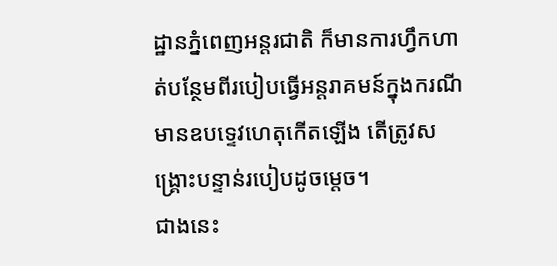ដ្ឋានភ្នំពេញអន្តរជាតិ ក៏មានការហ្វឹកហាត់បន្ថែមពីរបៀបធ្វើអន្តរាគមន៍ក្នុងករណីមានឧបទ្ទេវហេតុកើតឡើង តើត្រូវសង្គ្រោះបន្ទាន់របៀបដូចម្តេច។
ជាងនេះ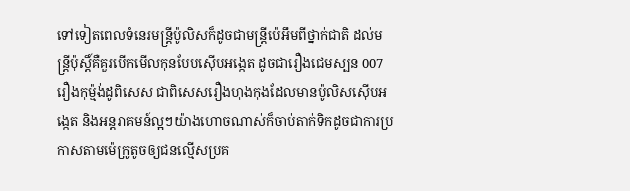ទៅទៀតពេលទំនេរមន្ត្រីប៉ូលិសក៏ដូចជាមន្ត្រីប៉េអឹមពីថ្នាក់ជាតិ ដល់មន្ត្រីប៉ុស្តិ៍គឺគួរបើកមើលកុនបែបស៊ើបអង្កេត ដូចជារឿងជេមស្បន 007 រឿងកុម្ម៉ង់ដូពិសេស ជាពិសេសរឿងហុងកុងដែលមានប៉ូលិសស៊ើបអង្កេត និងអន្តរាគមន៍ល្អៗយ៉ាងហោចណាស់ក៏ចាប់តាក់ទិកដូចជាការប្រកាសតាមម៉េក្រូតូចឲ្យជនល្មើសប្រគ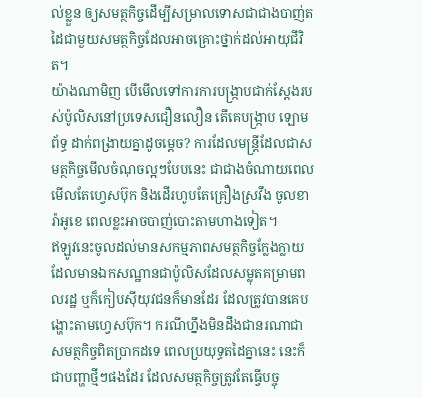ល់ខ្លួន ឲ្យសមត្ថកិច្ចដើម្បីសម្រាលទោសជាជាងបាញ់តដៃជាមួយសមត្ថកិច្ចដែលអាចគ្រោះថ្នាក់ដល់អាយុជីវិត។
យ៉ាងណាមិញ បើមើលទៅការការបង្ក្រាបជាក់ស្តែងរបស់ប៉ូលិសនៅប្រទេសជឿនលឿន តើគេបង្ក្រាប ឡោមព័ទ្ធ ដាក់ពង្រាយគ្នាដូចម្តេច? ការដែលមន្ត្រីដែលជាសមត្ថកិច្ចមើលចំណុចល្អៗបែបនេះ ជាជាងចំណាយពេលមើលតែហ្វេសប៊ុក និងដើរហូបតែគ្រឿងស្រវឹង ចូលខារ៉ាអូខេ ពេលខ្លះអាចបាញ់បោះតាមហាងទៀត។
ឥឡូវនេះចូលដល់មានសកម្មភាពសមត្ថកិច្ចក្លែងក្លាយដែលមានឯកសណ្ឋានជាប៉ូលិសដែលសម្លុតគម្រាមពលរដ្ឋ ឬក៏កៀបស៊ីយុវជនក៏មានដែរ ដែលត្រូវបានគេបង្ហោះតាមហ្វេសប៊ុក។ ករណីហ្នឹងមិនដឹងជានរណាជាសមត្ថកិច្ចពិតប្រាកដទេ ពេលប្រយុទ្ធតដៃគ្នានេះ នេះក៏ជាបញ្ហាថ្មីៗផងដែរ ដែលសមត្ថកិច្ចត្រូវតែធ្វើបច្ចុ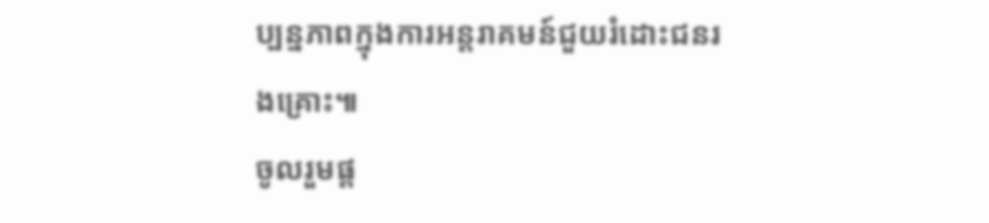ប្បន្នភាពក្នុងការអន្តរាគមន៍ជួយរំដោះជនរងគ្រោះ៕
ចូលរួមផ្ត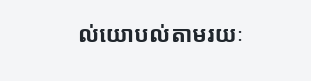ល់យោបល់តាមរយៈ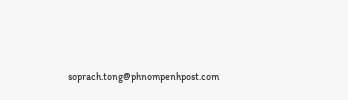soprach.tong@phnompenhpost.com